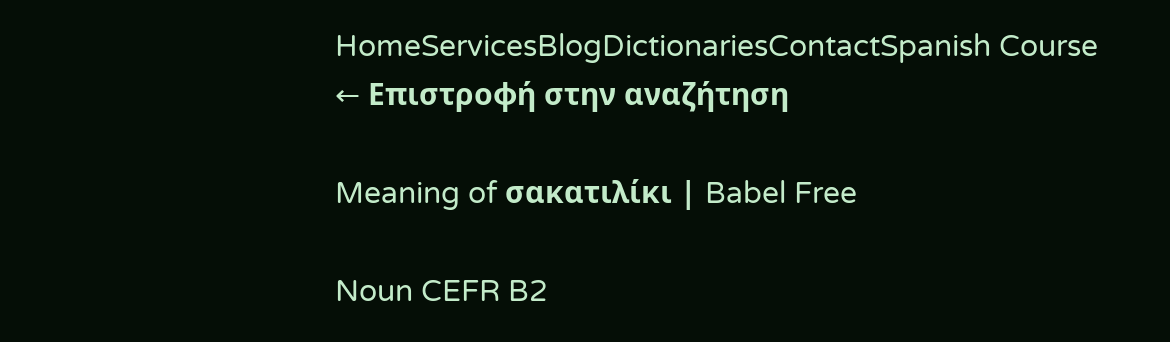HomeServicesBlogDictionariesContactSpanish Course
← Επιστροφή στην αναζήτηση

Meaning of σακατιλίκι | Babel Free

Noun CEFR B2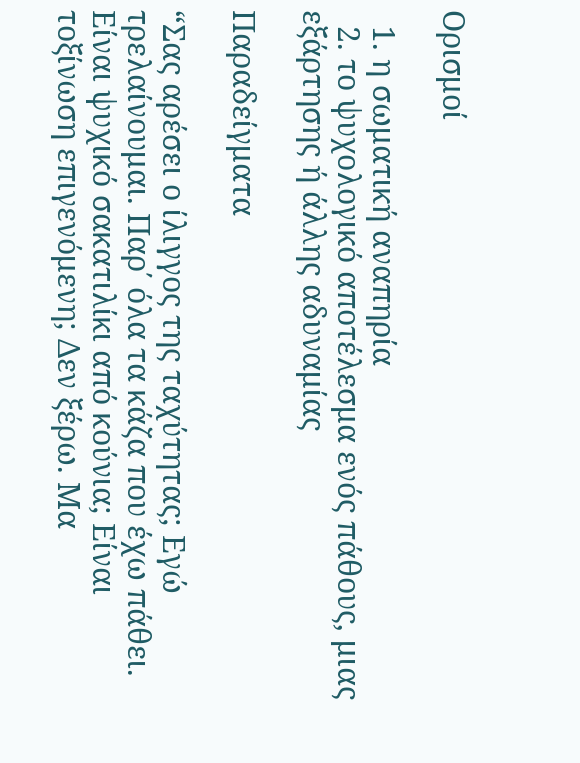Ορισμοί

  1. η σωματική αναπηρία
  2. το ψυχολογικό αποτέλεσμα ενός πάθους, μιας εξάρτησης ή άλλης αδυναμίας

Παραδείγματα

“Σας αρέσει ο ίλιγγος της ταχύτητας; Εγώ τρελαίνουμαι. Παρ΄ όλα τα κάζα που έχω πάθει. Είναι ψυχικό σακατιλίκι από κούνια; Είναι τοξίνωση επιγενόμενη; Δεν ξέρω. Μα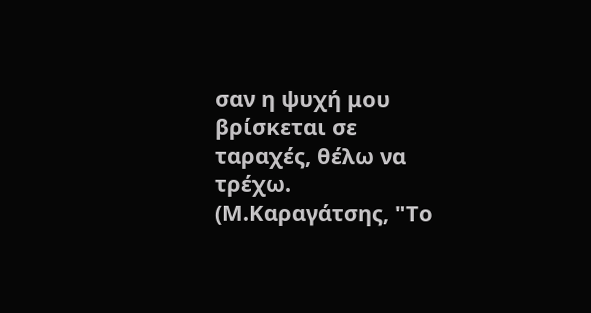σαν η ψυχή μου βρίσκεται σε ταραχές, θέλω να τρέχω. (Μ.Καραγάτσης, "Το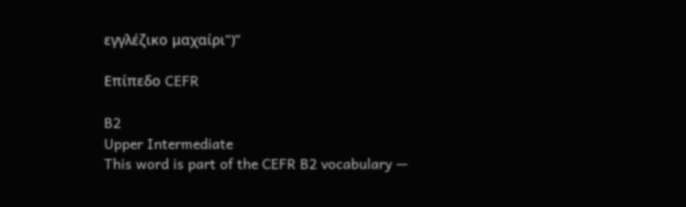εγγλέζικο μαχαίρι")”

Επίπεδο CEFR

B2
Upper Intermediate
This word is part of the CEFR B2 vocabulary —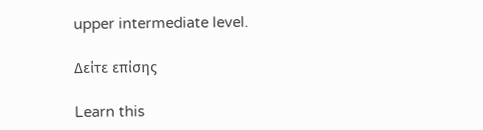upper intermediate level.

Δείτε επίσης

Learn this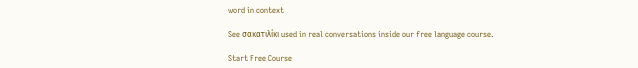word in context

See σακατιλίκι used in real conversations inside our free language course.

Start Free Course